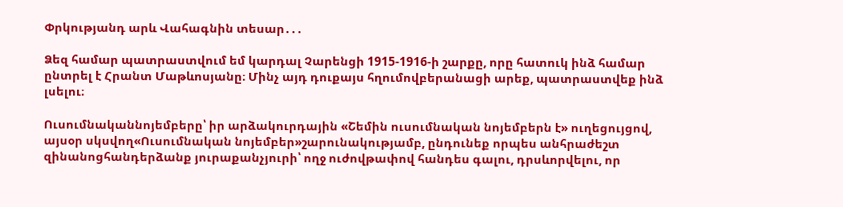Փրկությանդ արև Վահագնին տեսար․․․

Ձեզ համար պատրաստվում եմ կարդալ Չարենցի 1915-1916-ի շարքը, որը հատուկ ինձ համար ընտրել է Հրանտ Մաթևոսյանը։ Մինչ այդ դուքայս հղումովբերանացի արեք, պատրաստվեք ինձ լսելու։

Ուսումնականնոյեմբերը՝ իր արձակուրդային «Շեմին ուսումնական նոյեմբերն է» ուղեցույցով, այսօր սկսվող«Ուսումնական նոյեմբեր»շարունակությամբ, ընդունեք որպես անհրաժեշտ զինանոցհանդերձանք յուրաքանչյուրի՝ ողջ ուժովթափով հանդես գալու, դրսևորվելու, որ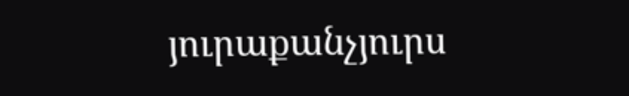յուրաքանչյուրս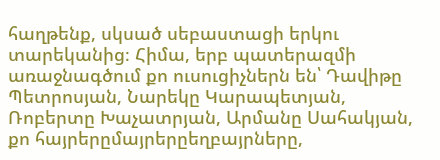հաղթենք, սկսած սեբաստացի երկու տարեկանից։ Հիմա, երբ պատերազմի առաջնագծում քո ուսուցիչներն են՝ Դավիթը Պետրոսյան, Նարեկը Կարապետյան, Ռոբերտը Խաչատրյան, Արմանը Սահակյան, քո հայրերըմայրերըեղբայրները,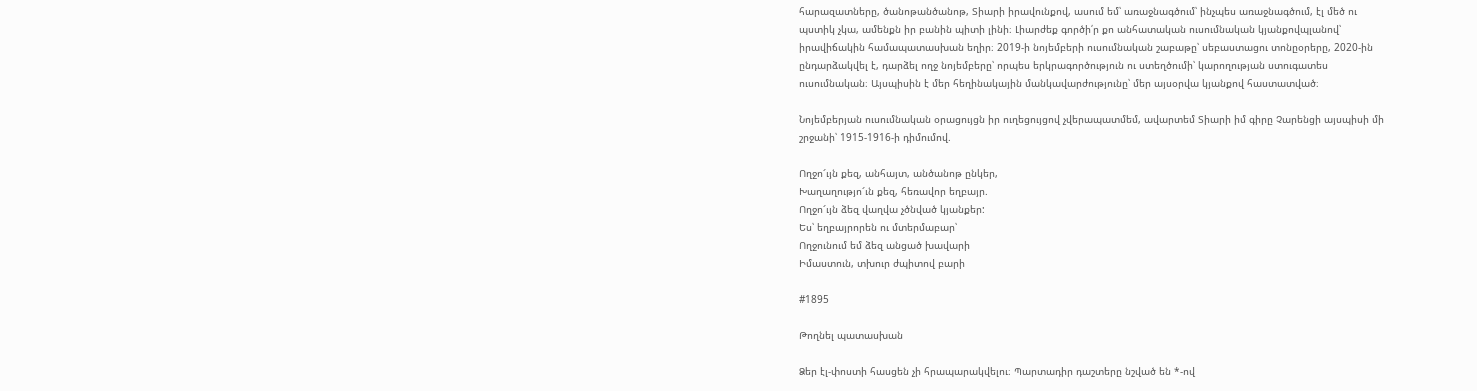հարազատները, ծանոթանծանոթ, Տիարի իրավունքով, ասում եմ՝ առաջնագծում՝ ինչպես առաջնագծում, էլ մեծ ու պստիկ չկա, ամենքն իր բանին պիտի լինի։ Լիարժեք գործի՛ր քո անհատական ուսումնական կյանքովպլանով՝ իրավիճակին համապատասխան եղիր։ 2019-ի նոյեմբերի ուսումնական շաբաթը՝ սեբաստացու տոնըօրերը, 2020-ին ընդարձակվել է, դարձել ողջ նոյեմբերը՝ որպես երկրագործություն ու ստեղծումի՝ կարողության ստուգատես ուսումնական։ Այսպիսին է մեր հեղինակային մանկավարժությունը՝ մեր այսօրվա կյանքով հաստատված։

Նոյեմբերյան ուսումնական օրացույցն իր ուղեցույցով չվերապատմեմ, ավարտեմ Տիարի իմ գիրը Չարենցի այսպիսի մի շրջանի՝ 1915-1916-ի դիմումով.

Ողջո՜ւյն քեզ, անհայտ, անծանոթ ընկեր,
Խաղաղությո՜ւն քեզ, հեռավոր եղբայր.
Ողջո՜ւյն ձեզ վաղվա չծնված կյանքեր:
Ես՝ եղբայրորեն ու մտերմաբար՝
Ողջունում եմ ձեզ անցած խավարի
Իմաստուն, տխուր ժպիտով բարի

#1895

Թողնել պատասխան

Ձեր էլ-փոստի հասցեն չի հրապարակվելու։ Պարտադիր դաշտերը նշված են *-ով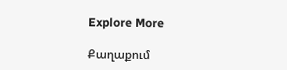Explore More

Քաղաքում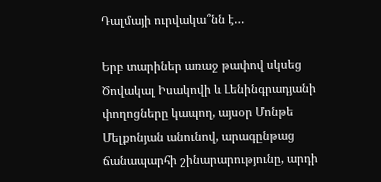Դալմայի ուրվակա՞նն է…

Երբ տարիներ առաջ թափով սկսեց Ծովակալ Իսակովի և Լենինգրադյանի փողոցները կապող, այսօր Մոնթե Մելքոնյան անունով, արագընթաց ճանապարհի շինարարությունը, արդի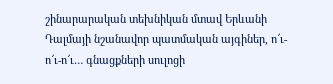շինարարական տեխնիկան մտավ Երևանի Դալմայի նշանավոր պատմական այգիներ, ո՜ւ-ո՜ւ-ո՜ւ… գնացքների սուլոցի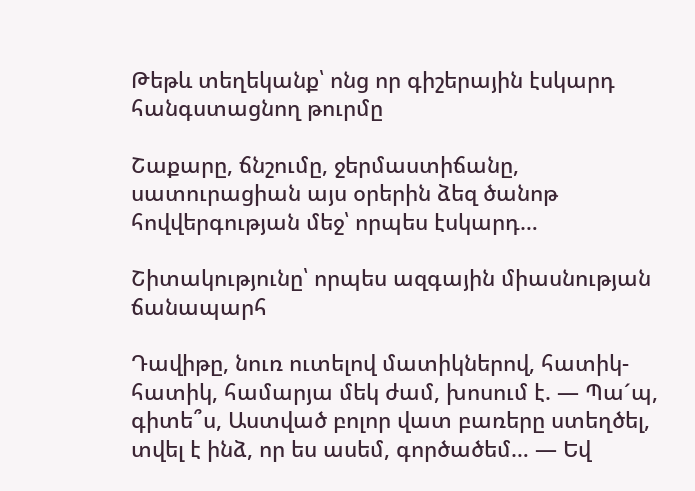Թեթև տեղեկանք՝ ոնց որ գիշերային էսկարդ հանգստացնող թուրմը

Շաքարը, ճնշումը, ջերմաստիճանը, սատուրացիան այս օրերին ձեզ ծանոթ հովվերգության մեջ՝ որպես էսկարդ…

Շիտակությունը՝ որպես ազգային միասնության ճանապարհ

Դավիթը, նուռ ուտելով մատիկներով, հատիկ-հատիկ, համարյա մեկ ժամ, խոսում է. — Պաˊպ, գիտե՞ս, Աստված բոլոր վատ բառերը ստեղծել, տվել է ինձ, որ ես ասեմ, գործածեմ… — Եվ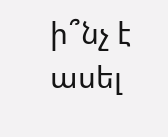ի՞նչ է ասել